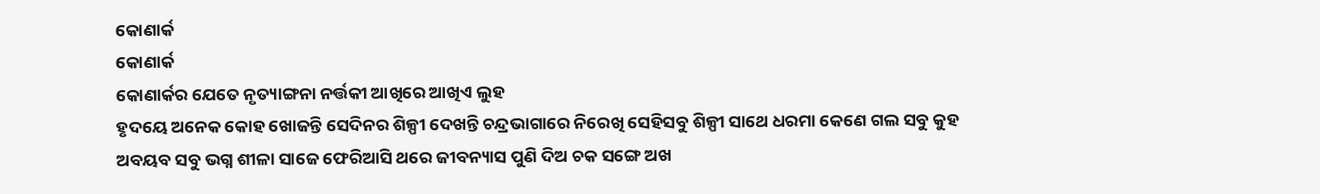କୋଣାର୍କ
କୋଣାର୍କ
କୋଣାର୍କର ଯେତେ ନୃତ୍ୟାଙ୍ଗନା ନର୍ତ୍ତକୀ ଆଖିରେ ଆଖିଏ ଲୁହ
ହୃଦୟେ ଅନେକ କୋହ ଖୋଜନ୍ତି ସେଦିନର ଶିଳ୍ପୀ ଦେଖନ୍ତି ଚନ୍ଦ୍ରଭାଗାରେ ନିରେଖି ସେହିସବୁ ଶିଳ୍ପୀ ସାଥେ ଧରମା କେଣେ ଗଲ ସବୁ କୁହ ଅବୟବ ସବୁ ଭଗ୍ନ ଶୀଳା ସାଜେ ଫେରିଆସି ଥରେ ଜୀବନ୍ୟାସ ପୁଣି ଦିଅ ଚକ ସଙ୍ଗେ ଅଖ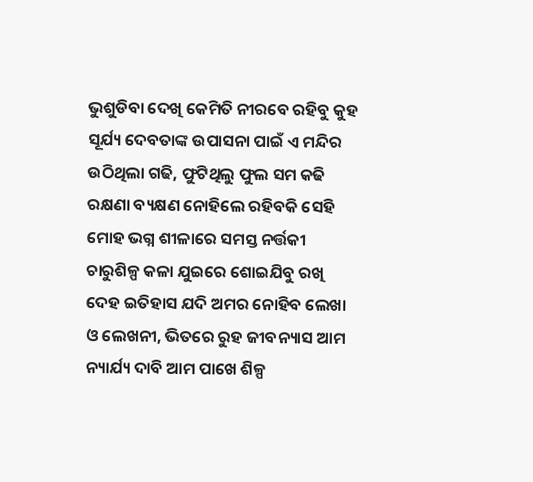ଭୁଶୁଡିବା ଦେଖି କେମିତି ନୀରବେ ରହିବୁ କୁହ ସୂର୍ଯ୍ୟ ଦେବତାଙ୍କ ଉପାସନା ପାଇଁ ଏ ମନ୍ଦିର ଉଠିଥିଲା ଗଢି, ଫୁଟିଥିଲୁ ଫୁଲ ସମ କଢି ରକ୍ଷଣା ବ୍ୟକ୍ଷଣ ନୋହିଲେ ରହିବକି ସେହି ମୋହ ଭଗ୍ନ ଶୀଳାରେ ସମସ୍ତ ନର୍ତ୍ତକୀ ଚାରୁଶିଳ୍ପ କଳା ଯୁଇରେ ଶୋଇଯିବୁ ରଖି ଦେହ ଇତିହାସ ଯଦି ଅମର ନୋହିବ ଲେଖା ଓ ଲେଖନୀ, ଭିତରେ ରୁହ ଜୀବନ୍ୟାସ ଆମ ନ୍ୟାର୍ଯ୍ୟ ଦାବି ଆମ ପାଖେ ଶିଳ୍ପ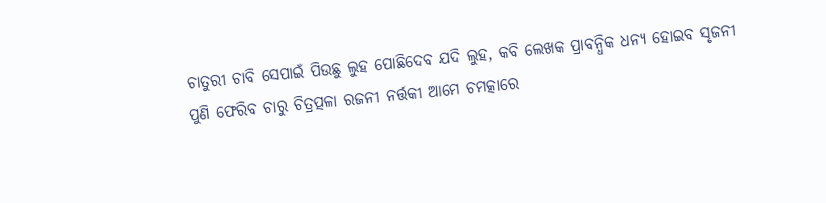ଚାତୁରୀ ଚାବି ସେପାଇଁ ପିଉଛୁ ଲୁହ ପୋଛିଦେବ ଯଦି ଲୁହ, କବି ଲେଖକ ପ୍ରାବନ୍ଧିକ ଧନ୍ୟ ହୋଇବ ସୃଜନୀ ପୁଣି ଫେରିବ ଚାରୁ ଚିତ୍ରତ୍ପଳା ରଜନୀ ନର୍ତ୍ତକୀ ଆମେ ଚମତ୍କାରେ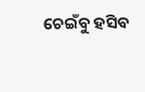ଚେଇଁବୁ ହସିବ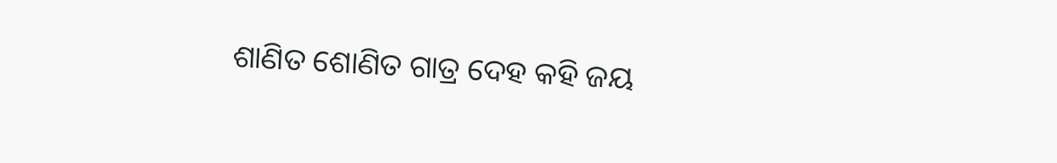ଶାଣିତ ଶୋଣିତ ଗାତ୍ର ଦେହ କହି ଜୟ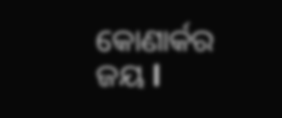କୋଣାର୍କର ଜୟ l